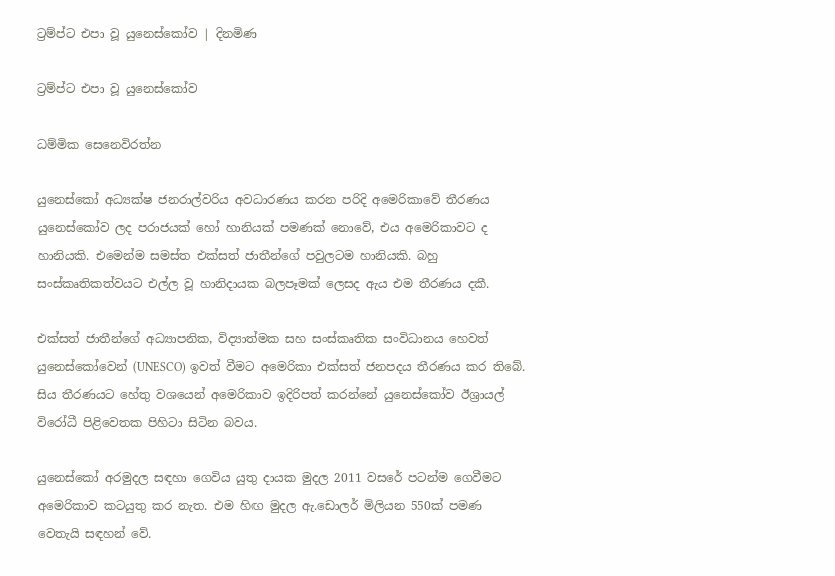ට්‍රම්ප්ට එපා වූ යුනෙස්කෝව | දිනමිණ

ට්‍රම්ප්ට එපා වූ යුනෙස්කෝව

ධම්මික සෙනෙවිරත්න

යුනෙස්කෝ අධ්‍යක්ෂ ජනරාල්වරිය අවධාරණය කරන පරිදි අමෙරිකාවේ තීරණය යුනෙස්කෝව ලද පරාජයක් හෝ හානියක් පමණක් නොවේ, එය අමෙරිකාවට ද හානියකි. එමෙන්ම සමස්ත එක්සත් ජාතීන්ගේ පවුලටම හානියකි. බහු සංස්කෘතිකත්වයට එල්ල වූ හානිදායක බලපෑමක් ලෙසද ඇය එම තීරණය දකී.

එක්සත් ජාතීන්ගේ අධ්‍යාපනික, විද්‍යාත්මක සහ සංස්කෘතික සංවිධානය හෙවත් යුනෙස්කෝවෙන් (UNESCO) ඉවත් වීමට අමෙරිකා එක්සත් ජනපදය තීරණය කර තිබේ. සිය තීරණයට හේතු වශයෙන් අමෙරිකාව ඉදිරිපත් කරන්නේ යුනෙස්කෝව ඊශ්‍රායල් විරෝධී පිළිවෙතක පිහිටා සිටින බවය.

යුනෙස්කෝ අරමුදල සඳහා ගෙවිය යුතු දායක මුදල 2011 වසරේ පටන්ම ගෙවීමට අමෙරිකාව කටයුතු කර නැත. එම හිඟ මුදල ඇ.ඩොලර් මිලියන 550ක් පමණ වෙතැයි සඳහන් වේ.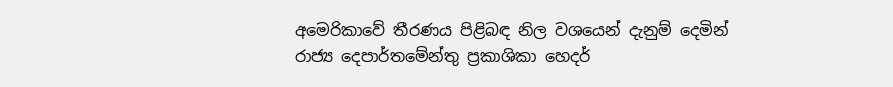අමෙරිකාවේ තීරණය පිළිබඳ නිල වශයෙන් දැනුම් දෙමින් රාජ්‍ය දෙපාර්තමේන්තු ප්‍රකාශිකා හෙදර්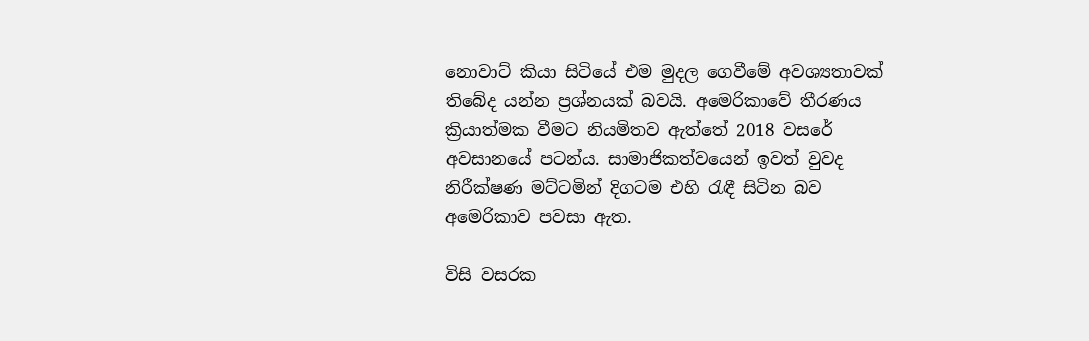නොවාට් කියා සිටියේ එම මුදල ගෙවීමේ අවශ්‍යතාවක් තිබේද යන්න ප්‍රශ්නයක් බවයි. අමෙරිකාවේ තීරණය ක්‍රියාත්මක වීමට නියමිතව ඇත්තේ 2018 වසරේ අවසානයේ පටන්ය. සාමාජිකත්වයෙන් ඉවත් වුවද නිරීක්ෂණ මට්ටමින් දිගටම එහි රැඳී සිටින බව අමෙරිකාව පවසා ඇත.

විසි වසරක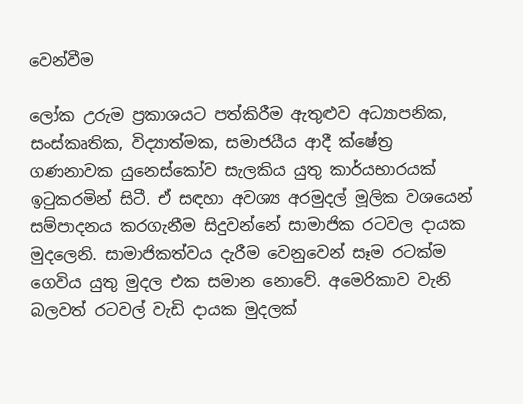වෙන්වීම

ලෝක උරුම ප්‍රකාශයට පත්කිරීම ඇතුළුව අධ්‍යාපනික, සංස්කෘතික, විද්‍යාත්මක, සමාජයීය ආදී ක්ෂේත්‍ර ගණනාවක යුනෙස්කෝව සැලකිය යුතු කාර්යභාරයක් ඉටුකරමින් සිටී. ඒ සඳහා අවශ්‍ය අරමුදල් මූලික වශයෙන් සම්පාදනය කරගැනීම සිදුවන්නේ සාමාජික රටවල දායක මුදලෙනි. සාමාජිකත්වය දැරීම වෙනුවෙන් සෑම රටක්ම ගෙවිය යුතු මුදල එක සමාන නොවේ. අමෙරිකාව වැනි බලවත් රටවල් වැඩි දායක මුදලක්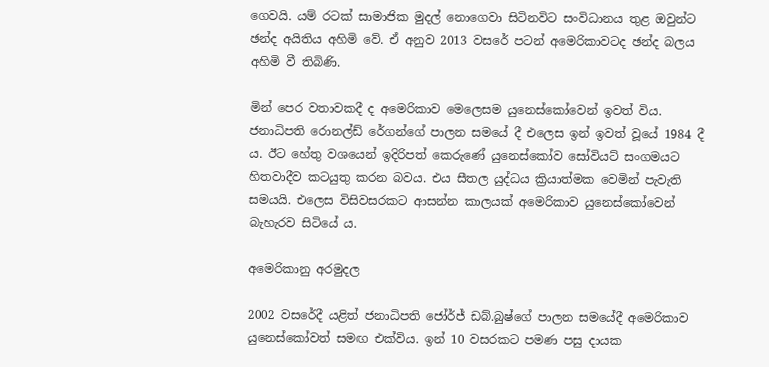ගෙවයි. යම් රටක් සාමාජික මුදල් නොගෙවා සිටිනවිට සංවිධානය තුළ ඔවුන්ට ඡන්ද අයිතිය අහිමි වේ. ඒ අනුව 2013 වසරේ පටන් අමෙරිකාවටද ඡන්ද බලය අහිමි වී තිබිණි.

මින් පෙර වතාවකදී ද අමෙරිකාව මෙලෙසම යුනෙස්කෝවෙන් ඉවත් විය. ජනාධිපති රොනල්ඩ් රේගන්ගේ පාලන සමයේ දී එලෙස ඉන් ඉවත් වූයේ 1984 දී ය. ඊට හේතු වශයෙන් ඉදිරිපත් කෙරුණේ යුනෙස්කෝව සෝවියට් සංගමයට හිතවාදීව කටයුතු කරන බවය. එය සීතල යුද්ධය ක්‍රියාත්මක වෙමින් පැවැති සමයයි. එලෙස විසිවසරකට ආසන්න කාලයක් අමෙරිකාව යුනෙස්කෝවෙන් බැහැරව සිටියේ ය.

අමෙරිකානු අරමුදල

2002 වසරේදී යළිත් ජනාධිපති ජෝර්ජ් ඩබ්.බුෂ්ගේ පාලන සමයේදී අමෙරිකාව යුනෙස්කෝවත් සමඟ එක්විය. ඉන් 10 වසරකට පමණ පසු දායක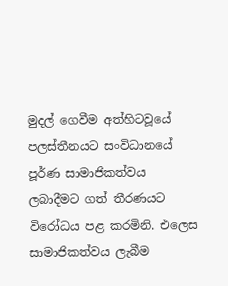මුදල් ගෙවීම අත්හිටවූයේ පලස්තීනයට සංවිධානයේ පූර්ණ සාමාජිකත්වය ලබාදීමට ගත් තීරණයට විරෝධය පළ කරමිනි. එලෙස සාමාජිකත්වය ලැබීම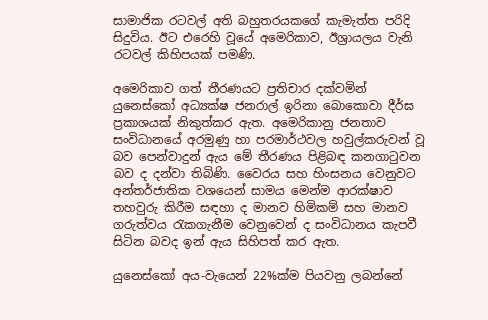සාමාජික රටවල් අති බහුතරයකගේ කැමැත්ත පරිදි සිදුවිය. ඊට එරෙහි වූයේ අමෙරිකාව, ඊශ්‍රායලය වැනි රටවල් කිහිපයක් පමණි.

අමෙරිකාව ගත් තීරණයට ප්‍රතිචාර දක්වමින් යුනෙස්කෝ අධ්‍යක්ෂ ජනරාල් ඉරිනා බොකොවා දීර්ඝ ප්‍රකාශයක් නිකුත්කර ඇත. අමෙරිකානු ජනතාව සංවිධානයේ අරමුණු හා පරමාර්ථවල හවුල්කරුවන් වූ බව පෙන්වාදුන් ඇය මේ තීරණය පිළිබඳ කනගාටුවන බව ද දන්වා තිබිණි. වෛරය සහ හිංසනය වෙනුවට අන්තර්ජාතික වශයෙන් සාමය මෙන්ම ආරක්ෂාව තහවුරු කිරීම සඳහා ද මානව හිමිකම් සහ මානව ගරුත්වය රැකගැනීම වෙනුවෙන් ද සංවිධානය කැපවී සිටින බවද ඉන් ඇය සිහිපත් කර ඇත.

යුනෙස්කෝ අය-වැයෙන් 22%ක්ම පියවනු ලබන්නේ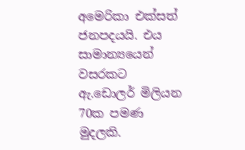අමෙරිකා එක්සත් ජනපදයයි. එය සාමාන්‍යයෙන් වසරකට ඇ.ඩොලර් මිලියන 70ක පමණ මුදලකි.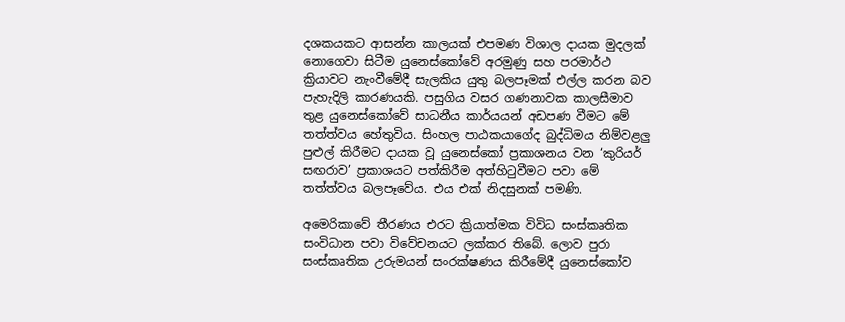දශකයකට ආසන්න කාලයක් එපමණ විශාල දායක මුදලක් නොගෙවා සිටීම යුනෙස්කෝවේ අරමුණු සහ පරමාර්ථ ක්‍රියාවට නැංවීමේදී සැලකිය යුතු බලපෑමක් එල්ල කරන බව පැහැදිලි කාරණයකි. පසුගිය වසර ගණනාවක කාලසීමාව තුළ යුනෙස්කෝවේ සාධනීය කාර්යයන් අඩපණ වීමට මේ තත්ත්වය හේතුවිය. සිංහල පාඨකයාගේද බුද්ධිමය නිම්වළලු පුළුල් කිරීමට දායක වූ යුනෙස්කෝ ප්‍රකාශනය වන ‘කුරියර් සඟරාව’ ප්‍රකාශයට පත්කිරීම අත්හිටුවීමට පවා මේ තත්ත්වය බලපෑවේය. එය එක් නිදසුනක් පමණි.

අමෙරිකාවේ තීරණය එරට ක්‍රියාත්මක විවිධ සංස්කෘතික සංවිධාන පවා විවේචනයට ලක්කර තිබේ. ලොව පුරා සංස්කෘතික උරුමයන් සංරක්ෂණය කිරීමේදී යුනෙස්කෝව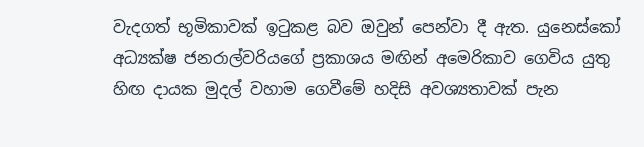වැදගත් භූමිකාවක් ඉටුකළ බව ඔවුන් පෙන්වා දී ඇත. යුනෙස්කෝ අධ්‍යක්ෂ ජනරාල්වරියගේ ප්‍රකාශය මඟින් අමෙරිකාව ගෙවිය යුතු හිඟ දායක මුදල් වහාම ගෙවීමේ හදිසි අවශ්‍යතාවක් පැන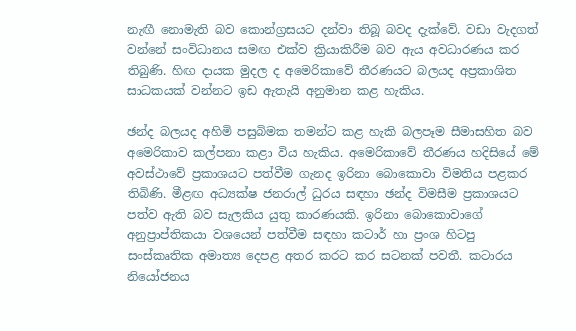නැඟී නොමැති බව කොන්ග්‍රසයට දන්වා තිබූ බවද දැක්වේ. වඩා වැදගත් වන්නේ සංවිධානය සමඟ එක්ව ක්‍රියාකිරීම බව ඇය අවධාරණය කර තිබුණි. හිඟ දායක මුදල ද අමෙරිකාවේ තීරණයට බලයද අප්‍රකාශිත සාධකයක් වන්නට ඉඩ ඇතැයි අනුමාන කළ හැකිය.

ඡන්ද බලයද අහිමි පසුබිමක තමන්ට කළ හැකි බලපෑම සීමාසහිත බව අමෙරිකාව කල්පනා කළා විය හැකිය. අමෙරිකාවේ තීරණය හදිසියේ මේ අවස්ථාවේ ප්‍රකාශයට පත්වීම ගැනද ඉරිනා බොකොවා විමතිය පළකර තිබිණි. මීළඟ අධ්‍යක්ෂ ජනරාල් ධුරය සඳහා ඡන්ද විමසීම ප්‍රකාශයට පත්ව ඇති බව සැලකිය යුතු කාරණයකි. ඉරිනා බොකොවාගේ අනුප්‍රාප්තිකයා වශයෙන් පත්වීම සඳහා කටාර් හා ප්‍රංශ හිටපු සංස්කෘතික අමාත්‍ය දෙපළ අතර කරට කර සටනක් පවතී. කටාරය නියෝජනය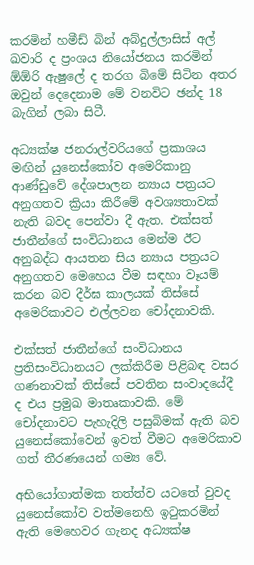කරමින් හමීඩ් බින් අබ්දුල්ලාසිස් අල් ඛවාරි ද ප්‍රංශය නියෝජනය කරමින් ඕඕරි ඇෂුලේ ද තරග බිමේ සිටින අතර ඔවුන් දෙදෙනාම මේ වනවිට ඡන්ද 18 බැගින් ලබා සිටී.

අධ්‍යක්ෂ ජනරාල්වරියගේ ප්‍රකාශය මඟින් යුනෙස්කෝව අමෙරිකානු ආණ්ඩුවේ දේශපාලන න්‍යාය පත්‍රයට අනුගතව ක්‍රියා කිරීමේ අවශ්‍යතාවක් නැති බවද පෙන්වා දී ඇත. එක්සත් ජාතීන්ගේ සංවිධානය මෙන්ම ඊට අනුබද්ධ ආයතන සිය න්‍යාය පත්‍රයට අනුගතව මෙහෙය වීම සඳහා වෑයම් කරන බව දීර්ඝ කාලයක් තිස්සේ අමෙරිකාවට එල්ලවන චෝදනාවකි.

එක්සත් ජාතීන්ගේ සංවිධානය ප්‍රතිසංවිධානයට ලක්කිරීම පිළිබඳ වසර ගණනාවක් තිස්සේ පවතින සංවාදයේදී ද එය ප්‍රමුඛ මාතෘකාවකි. මේ චෝදනාවට පැහැදිලි පසුබිමක් ඇති බව යුනෙස්කෝවෙන් ඉවත් වීමට අමෙරිකාව ගත් තීරණයෙන් ගම්‍ය වේ.

අභියෝගාත්මක තත්ත්ව යටතේ වුවද යුනෙස්කෝව වත්මනෙහි ඉටුකරමින් ඇති මෙහෙවර ගැනද අධ්‍යක්ෂ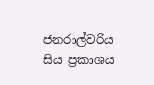ජනරාල්වරිය සිය ප්‍රකාශය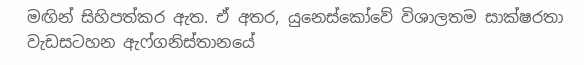මඟින් සිහිපත්කර ඇත. ඒ අතර, යුනෙස්කෝවේ විශාලතම සාක්ෂරතා වැඩසටහන ඇෆ්ගනිස්තානයේ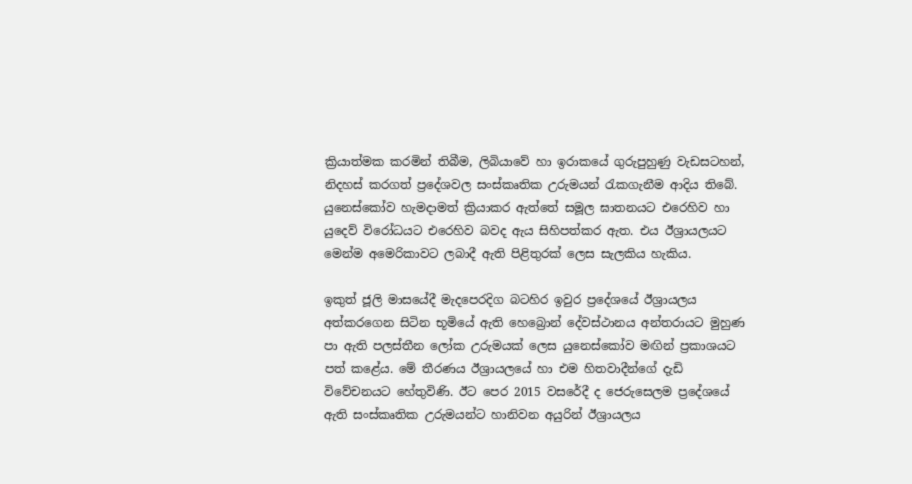ක්‍රියාත්මක කරමින් තිබීම, ලිබියාවේ හා ඉරාකයේ ගුරුපුහුණු වැඩසටහන්, නිදහස් කරගත් ප්‍රදේශවල සංස්කෘතික උරුමයන් රැකගැනීම ආදිය තිබේ. යුනෙස්කෝව හැමදාමත් ක්‍රියාකර ඇත්තේ සමූල ඝාතනයට එරෙහිව හා යුදෙව් විරෝධයට එරෙහිව බවද ඇය සිහිපත්කර ඇත. එය ඊශ්‍රායලයට මෙන්ම අමෙරිකාවට ලබාදී ඇති පිළිතුරක් ලෙස සැලකිය හැකිය.

ඉකුත් ජූලි මාසයේදී මැදපෙරදිග බටහිර ඉවුර ප්‍රදේශයේ ඊශ්‍රායලය අත්කරගෙන සිටින භූමියේ ඇති හෙබ්‍රොන් දේවස්ථානය අන්තරායට මුහුණ පා ඇති පලස්තීන ලෝක උරුමයක් ලෙස යුනෙස්කෝව මඟින් ප්‍රකාශයට පත් කළේය. මේ තීරණය ඊශ්‍රායලයේ හා එම හිතවාදීන්ගේ දැඩි විවේචනයට හේතුවිණි. ඊට පෙර 2015 වසරේදී ද ජෙරුසෙලම ප්‍රදේශයේ ඇති සංස්කෘතික උරුමයන්ට හානිවන අයුරින් ඊශ්‍රායලය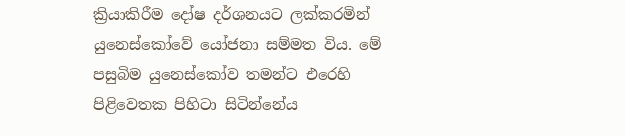ක්‍රියාකිරීම දෝෂ දර්ශනයට ලක්කරමින් යුනෙස්කෝවේ යෝජනා සම්මත විය. මේ පසුබිම යුනෙස්කෝව තමන්ට එරෙහි පිළිවෙතක පිහිටා සිටින්නේය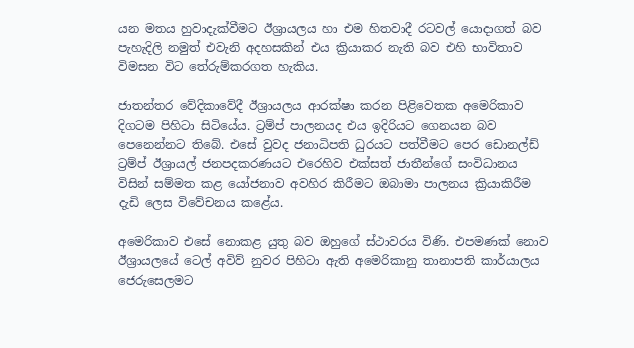යන මතය හුවාදැක්වීමට ඊශ්‍රායලය හා එම හිතවාදී රටවල් යොදාගත් බව පැහැදිලි නමුත් එවැනි අදහසකින් එය ක්‍රියාකර නැති බව එහි භාවිතාව විමසන විට තේරුම්කරගත හැකිය.

ජාතන්තර වේදිකා‍වේදී ඊශ්‍රායලය ආරක්ෂා කරන පිළිවෙතක අමෙරිකාව දිගටම පිහිටා සිටියේය. ට්‍රම්ප් පාලනයද එය ඉදිරියට ගෙනයන බව පෙනෙන්නට තිබේ. එසේ වුවද ජනාධිපති ධුරයට පත්වීමට පෙර ඩොනල්ඩ් ට්‍රම්ප් ඊශ්‍රායල් ජනපදකරණයට එරෙහිව එක්සත් ජාතීන්ගේ සංවිධානය විසින් සම්මත කළ යෝජනාව අවහිර කිරීමට ඔබාමා පාලනය ක්‍රියාකිරීම දැඩි ලෙස විවේචනය කළේය.

අමෙරිකාව එසේ නොකළ යුතු බව ඔහුගේ ස්ථාවරය විණි. එපමණක් නොව ඊශ්‍රායලයේ ටෙල් අවිව් නුවර පිහිටා ඇති අමෙරිකානු තානාපති කාර්යාලය ජෙරුසෙලමට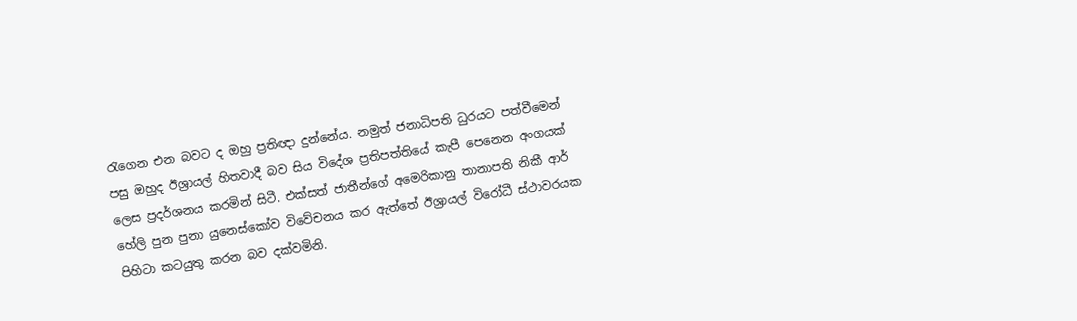රැගෙන එන බවට ද ඔහු ප්‍රතිඥා දුන්නේය. නමුත් ජනාධිපති ධුරයට පත්වීමෙන් පසු ඔහුද ඊශ්‍රායල් හිතවාදී බව සිය විදේශ ප්‍රතිපත්තියේ කැපී පෙනෙන අංගයක් ලෙස ප්‍රදර්ශනය කරමින් සිටී. එක්සත් ජාතීන්‍ගේ අමෙරිකානු තානාපති නිකී ආර් හේලි පුන පුනා යුනෙස්කෝව විවේචනය කර ඇත්තේ ඊශ්‍රායල් විරෝධී ස්ථාවරයක පිහිටා කටයුතු කරන බව දක්වමිනි.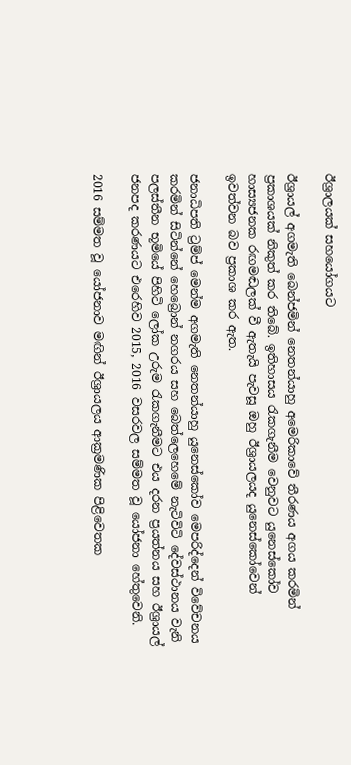ඊශ්‍රාලයක් සහයෝගයට

ඊශ්‍රායල් අගමැති බෙන්ජමින් නෙතන්යාහු අමෙරිකාවේ තීරණය අගය කරමින් ප්‍රකාශයක් නිකුත් කර තිබේ. ඉතිහාසය රැකගැනීම වෙනුවට යුනෙස්කෝව හාස්‍යජනක රඟමඬලක් වී ඇතැයි පැවසූ ඔහු ඊශ්‍රායලයද යුනෙස්කෝවෙන් ඉවත්වන බව ප්‍රකාශ කර ඇත.

ජනාධිපති ට්‍රම්ප් මෙන්ම අගමැති නෙතන්යාහු යුනෙස්කෝව මෙපරිද්දෙන් විවේචනය කරමින් සිටින්නේ හෙබ්‍රොන් නගරය සහ බෙත්ලෙහෙමේ නැටිවිටි දේවස්ථානය වැනි පලස්තීන භූමියේ පිහිටි ලෝක උරුම රැකගැනීමට එය දරන ප්‍රයත්නය සහ ඊශ්‍රායල් ජනපද කරණයට එරෙහිව 2015, 2016 වසරවල සම්මත වූ යෝජනා හේතුවෙනි.

2016 සම්මත වූ යෝජනාව මඟින් ඊශ්‍රායලය ආක්‍රමණික පිළිවෙතක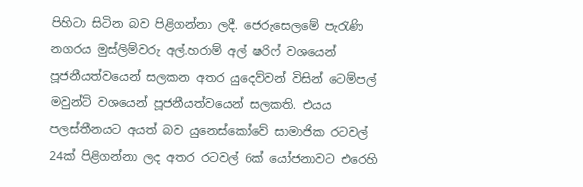පිහිටා සිටින බව පිළිගන්නා ලදී. ජෙරුසෙලමේ පැරැණි නගරය මුස්ලිම්වරු අල්.හරාම් අල් ෂරිෆ් වශයෙන් පූජනීයත්වයෙන් සලකන අතර යුදෙව්වන් විසින් ටෙම්පල් මවුන්ට් වශයෙන් පූජනීයත්වයෙන් සලකති. එයය පලස්තීනයට අයත් බව යුනෙස්කෝවේ සාමාජික රටවල් 24ක් පිළිගන්නා ලද අතර රටවල් 6ක් යෝජනාවට එරෙහි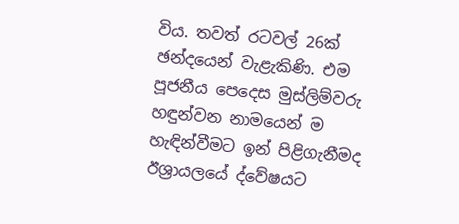විය. තවත් රටවල් 26ක් ඡන්දයෙන් වැළැකිණි. එම පූජනීය පෙදෙස මුස්ලිම්වරු හඳුන්වන නාමයෙන් ම හැඳින්වීමට ඉන් පිළිගැනීමද ඊශ්‍රායලයේ ද්වේෂයට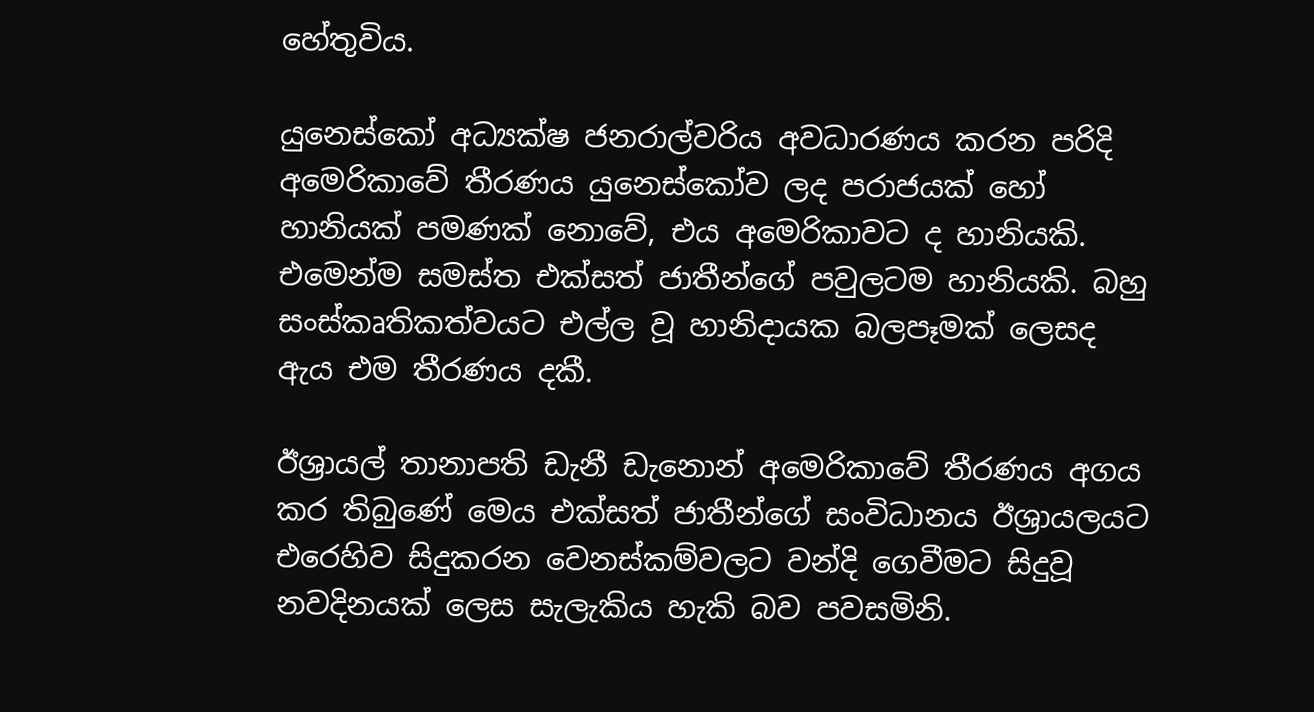හේතුවිය.

යුනෙස්කෝ අධ්‍යක්ෂ ජනරාල්වරිය අවධාරණය කරන පරිදි අමෙරිකාවේ තීරණය යුනෙස්කෝව ලද පරාජයක් හෝ හානියක් පමණක් නොවේ, එය අමෙරිකාවට ද හානියකි. එමෙන්ම සමස්ත එක්සත් ජාතීන්ගේ පවුලටම හානියකි. බහු සංස්කෘතිකත්වයට එල්ල වූ හානිදායක බලපෑමක් ලෙසද ඇය එම තීරණය දකී.

ඊශ්‍රායල් තානාපති ඩැනී ඩැනොන් අමෙරිකාවේ තීරණය අගය කර තිබුණේ මෙය එක්සත් ජාතීන්ගේ සංවිධානය ඊශ්‍රායලයට එරෙහිව සිදුකරන වෙනස්කම්වලට වන්දි ගෙවීමට සිදුවූ නවදිනයක් ලෙස සැලැකිය හැකි බව පවසමිනි.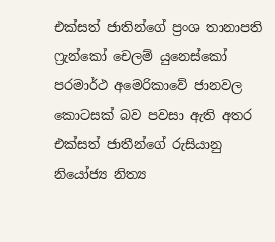එක්සත් ජාතින්ගේ ප්‍රංශ තානාපති ෆ්‍රැන්කෝ චෙලම් යුනෙස්කෝ පරමාර්ථ අමෙරිකාවේ ජානවල කොටසක් බව පවසා ඇති අතර එක්සත් ජාතීන්ගේ රුසියානු නියෝජ්‍ය නිත්‍ය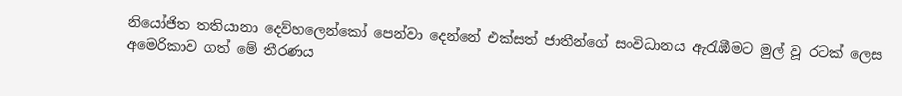නියෝජිත තතියානා දෙව්හලෙන්කෝ පෙන්වා දෙන්නේ එක්සත් ජාතීන්ගේ සංවිධානය ඇරැඹීමට මුල් වූ රටක් ලෙස අමෙරිකාව ගත් මේ තීරණය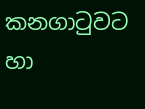කනගාටුවට හා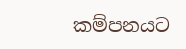කම්පනයට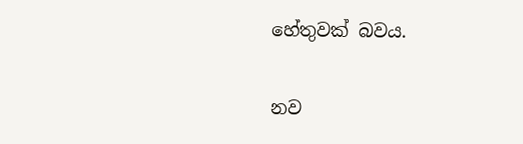හේතුවක් බවය.

නව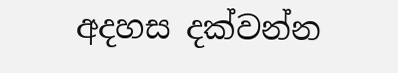අදහස දක්වන්න